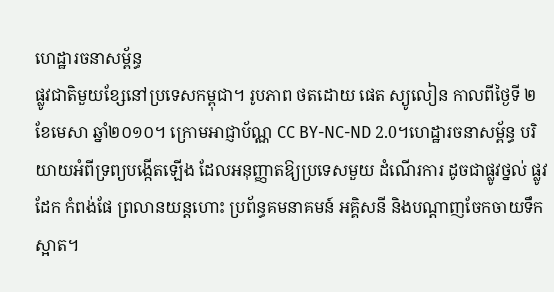ហេដ្ឋារចនាសម្ព័ន្ធ
ផ្លូវជាតិមួយខ្សែនៅប្រទេសកម្ពុជា។ រូបភាព ថតដោយ ផេត ស្យូលៀន កាលពីថ្ងៃទី ២ ខែមេសា ឆ្នាំ២០១០។ ក្រោមអាជ្ញាប័ណ្ណ CC BY-NC-ND 2.0។ហេដ្ឋារចនាសម្ព័ន្ធ បរិយាយអំពីទ្រព្យបង្កើតឡើង ដែលអនុញ្ញាតឱ្យប្រទេសមួយ ដំណើរការ ដូចជាផ្លូវថ្នល់ ផ្លូវដែក កំពង់ផែ ព្រលានយន្តហោះ ប្រព័ន្ធគមនាគមន៍ អគ្គិសនី និងបណ្តាញចែកចាយទឹកស្អាត។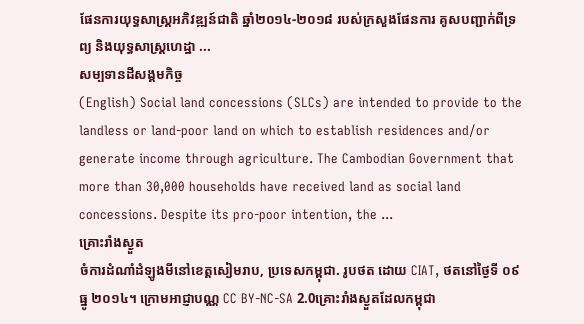ផែនការយុទ្ធសាស្ត្រអភិវឌ្ឍន៍ជាតិ ឆ្នាំ២០១៤-២០១៨ របស់ក្រសួងផែនការ គូសបញ្ជាក់ពីទ្រព្យ និងយុទ្ធសាស្ត្រហេដ្ឋា ...
សម្បទានដីសង្គមកិច្ច
(English) Social land concessions (SLCs) are intended to provide to the landless or land-poor land on which to establish residences and/or generate income through agriculture. The Cambodian Government that more than 30,000 households have received land as social land concessions. Despite its pro-poor intention, the ...
គ្រោះរាំងស្ងួត
ចំការដំណាំដំឡូងមីនៅខេត្តសៀមរាប, ប្រទេសកម្ពុជា. រូបថត ដោយ CIAT, ថតនៅថ្ងៃទី ០៩ ធ្នូ ២០១៤។ ក្រោមអាជ្ញាបណ្ណ CC BY-NC-SA 2.0គ្រោះរាំងស្ងួតដែលកម្ពុជា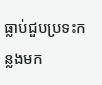ធ្លាប់ជួបប្រទះកន្លងមក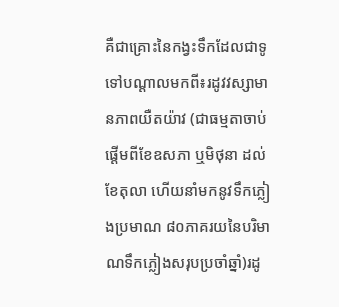គឺជាគ្រោះនៃកង្វះទឹកដែលជាទូទៅបណ្តាលមកពី៖រដូវវស្សាមានភាពយឺតយ៉ាវ (ជាធម្មតាចាប់ផ្តើមពីខែឧសភា ឬមិថុនា ដល់ខែតុលា ហើយនាំមកនូវទឹកភ្លៀងប្រមាណ ៨០ភាគរយនៃបរិមាណទឹកភ្លៀងសរុបប្រចាំឆ្នាំ)រដូ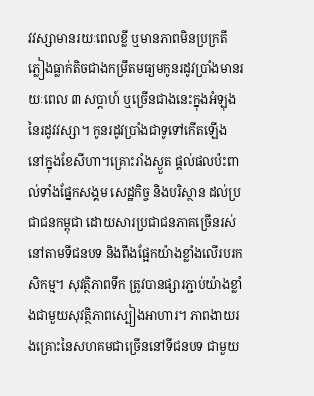វវស្សាមានរយៈពេលខ្លី ឬមានភាពមិនប្រក្រតីភ្លៀងធ្លាក់តិចជាងកម្រឹតមធ្យមកូនរដូវប្រាំងមានរយៈពេល ៣ សប្តាហ៍ ឬច្រើនជាងនេះក្នុងអំឡុងនៃរដូវវស្សា។ កូនរដូវប្រាំងជាទូទៅកើតឡើងនៅក្នុងខែសីហា។គ្រោះរាំងស្ងួត ផ្តល់ផលប៉ះពាល់ទាំងផ្នែកសង្គម សេដ្ឋកិច្ច និងបរិស្ថាន ដល់ប្រជាជនកម្ពុជា ដោយសារប្រជាជនភាគច្រើនរស់នៅតាមទីជនបទ និងពឹងផ្អែកយ៉ាងខ្លាំងលើរបរកសិកម្ម។ សុវត្ថិភាពទឹក ត្រូវបានផ្សារភ្ជាប់យ៉ាងខ្លាំងជាមួយសុវត្ថិភាពស្បៀងអាហារ។ ភាពងាយរងគ្រោះនៃសហគមជាច្រើននៅទីជនបទ ជាមួយ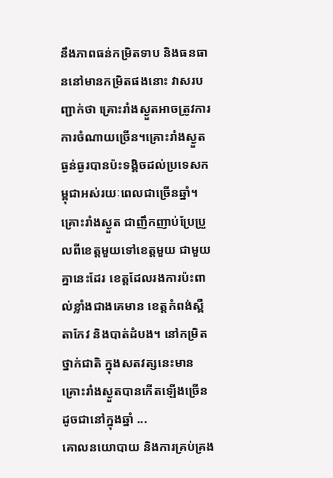នឹងភាពធន់កម្រិតទាប និងធនធាននៅមានកម្រិតផងនោះ វាសរបញ្ជាក់ថា គ្រោះរាំងស្ងួតអាចត្រូវការការចំណាយច្រើន។គ្រោះរាំងស្ងួតធ្ងន់ធ្ងរបានប៉ះទង្គិចដល់ប្រទេសកម្ពុជាអស់រយៈពេលជាច្រើនឆ្នាំ។ គ្រោះរាំងស្ងួត ជាញឹកញាប់ប្រែប្រួលពីខេត្តមួយទៅខេត្តមួយ ជាមួយគ្នានេះដែរ ខេត្តដែលរងការប៉ះពាល់ខ្លាំងជាងគេមាន ខេត្តកំពង់ស្ពឺ តាកែវ និងបាត់ដំបង។ នៅកម្រិតថ្នាក់ជាតិ ក្នុងសតវត្សនេះមានគ្រោះរាំងស្ងួតបានកើតឡើងច្រើនដូចជានៅក្នុងឆ្នាំ ...
គោលនយោបាយ និងការគ្រប់គ្រង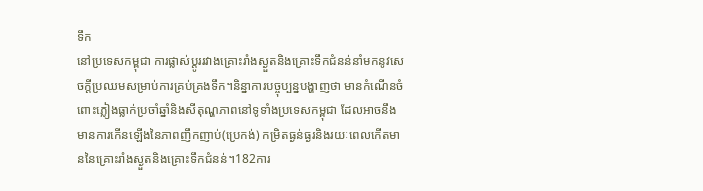ទឹក
នៅប្រទេសកម្ពុជា ការផ្លាស់ប្តូររវាងគ្រោះរាំងស្ងួតនិងគ្រោះទឹកជំនន់នាំមកនូវសេចក្តីប្រឈមសម្រាប់ការគ្រប់គ្រងទឹក។និន្នាការបច្ចុប្បន្នបង្ហាញថា មានកំណើនចំពោះភ្លៀងធ្លាក់ប្រចាំឆ្នាំនិងសីតុណ្ហភាពនៅទូទាំងប្រទេសកម្ពុជា ដែលអាចនឹងមានការកើនឡើងនៃភាពញឹកញាប់(ប្រេកង់) កម្រិតធ្ងន់ធ្ងរនិងរយៈពេលកើតមាននៃគ្រោះរាំងស្ងួតនិងគ្រោះទឹកជំនន់។182ការ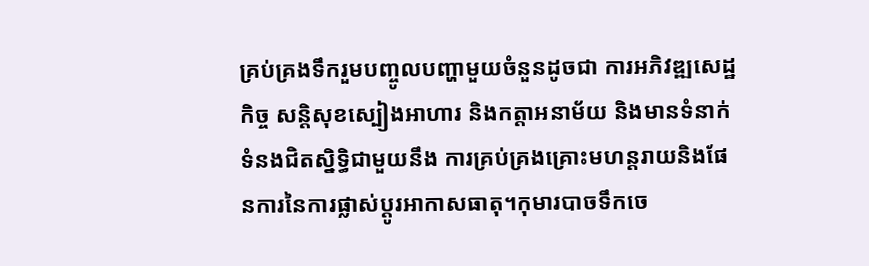គ្រប់គ្រងទឹករួមបញ្ចូលបញ្ហាមួយចំនួនដូចជា ការអភិវឌ្ឍសេដ្ឋកិច្ច សន្តិសុខស្បៀងអាហារ និងកត្តាអនាម័យ និងមានទំនាក់ទំនងជិតស្និទ្ធិជាមួយនឹង ការគ្រប់គ្រងគ្រោះមហន្តរាយនិងផែនការនៃការផ្លាស់ប្តូរអាកាសធាតុ។កុមារបាចទឹកចេ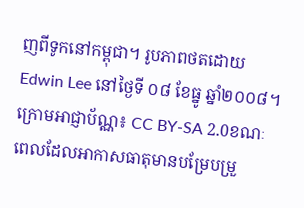ញពីទូកនៅកម្ពុជា។ រូបភាពថតដោយ Edwin Lee នៅថ្ងៃទី ០៨ ខែធ្នូ ឆ្នាំ២០០៨។ ក្រោមអាជ្ញាប័ណ្ណ៖ CC BY-SA 2.0ខណៈពេលដែលអាកាសធាតុមានបម្រែបម្រួ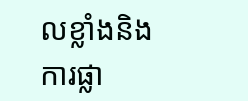លខ្លាំងនិងការផ្លា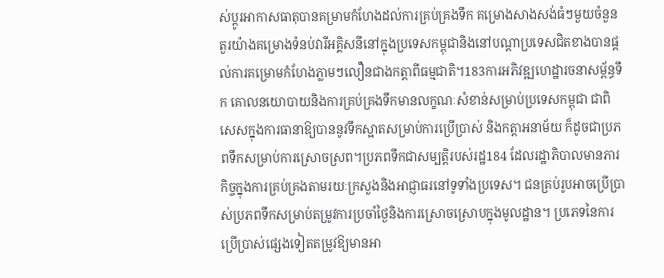ស់ប្តូរអាកាសធាតុបានគម្រាមកំហែងដល់ការគ្រប់គ្រងទឹក គម្រោងសាងសង់ធំៗមួយចំនួន តួរយ៉ាងគម្រោងទំនប់វារីអគ្គិសនីនៅក្នុងប្រទេសកម្ពុជានិងនៅបណ្តាប្រទេសជិតខាងបានផ្តល់ការគម្រោមកំហែងភ្លាមៗលឿនជាងកត្តាពីធម្មជាតិ។183ការអភិវឌ្ឍហេដ្ឋារចនាសម្ព័ន្ធទឹក គោលនយោបាយនិងការគ្រប់គ្រងទឹកមានលក្ខណៈសំខាន់សម្រាប់ប្រទេសកម្ពុជា ជាពិសេសក្នុងការធានាឱ្យបាននូវទឹកស្អាតសម្រាប់ការប្រើប្រាស់ និងកត្តាអនាម័យ ក៏ដូចជាប្រភពទឹកសម្រាប់ការស្រោចស្រព។ប្រភពទឹកជាសម្បត្តិរបស់រដ្ឋ184 ដែលរដ្ឋាភិបាលមានភារកិច្ចក្នុងការគ្រប់គ្រងតាមរយៈក្រសួងនិងអាជ្ញាធរនៅទូទាំងប្រទេស។ ជនគ្រប់រូបអាចប្រើប្រាស់ប្រភពទឹកសម្រាប់តម្រូវការប្រចាំថ្ងៃនិងការស្រោចស្រោបក្នុងមូលដ្ឋាន។ ប្រភេទនៃការប្រើប្រាស់ផ្សេងទៀតតម្រូវឱ្យមានអា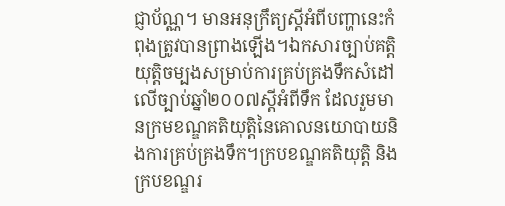ជ្ញាប័ណ្ណ។ មានអនុក្រឹត្យស្តីអំពីបញ្ហានេះកំពុងត្រូវបានព្រាងឡើង។ឯកសារច្បាប់គត្តិយុត្តិចម្បងសម្រាប់ការគ្រប់គ្រងទឹកសំដៅលើច្បាប់ឆ្នាំ២០០៧ស្តីអំពីទឹក ដែលរួមមានក្រមខណ្ឌគតិយុត្តិនៃគោលនយោបាយនិងការគ្រប់គ្រងទឹក។ក្របខណ្ឌគតិយុត្តិ និងក្របខណ្ឌរ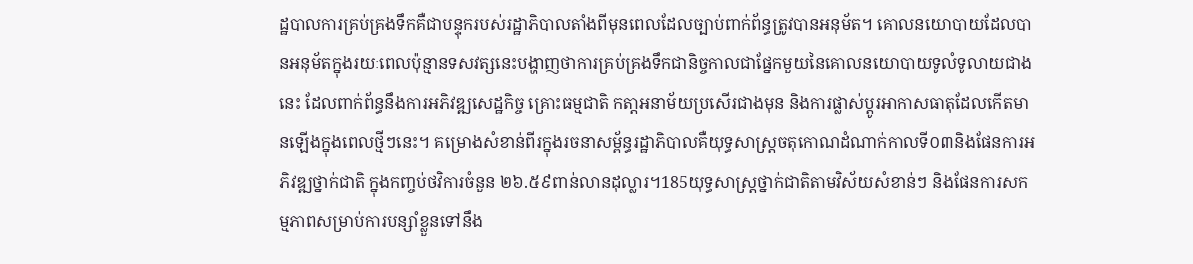ដ្ឋបាលការគ្រប់គ្រងទឹកគឺជាបន្ទុករបស់រដ្ឋាភិបាលតាំងពីមុនពេលដែលច្បាប់ពាក់ព័ន្ធត្រូវបានអនុម័ត។ គោលនយោបាយដែលបានអនុម័តក្នុងរយៈពេលប៉ុន្មានទសវត្សនេះបង្ហាញថាការគ្រប់គ្រងទឹកជានិច្ចកាលជាផ្នែកមួយនៃគោលនយោបាយទូលំទូលាយជាងនេះ ដែលពាក់ព័ន្ធនឹងការអភិវឌ្ឍសេដ្ឋកិច្ច គ្រោះធម្មជាតិ កតា្តអនាម័យប្រសើរជាងមុន និងការផ្លាស់ប្តូរអាកាសធាតុដែលកើតមានឡើងក្នុងពេលថ្មីៗនេះ។ គម្រោងសំខាន់ពីរក្នុងរចនាសម្ព័ន្ធរដ្ឋាភិបាលគឺយុទ្ធសាស្ត្រចតុកោណដំណាក់កាលទី០៣និងផែនការអភិវឌ្ឍថ្នាក់ជាតិ ក្នុងកញ្ចប់ថវិការចំនួន ២៦.៥៩ពាន់លានដុល្លារ។185យុទ្ធសាស្ត្រថ្នាក់ជាតិតាមវិស័យសំខាន់ៗ និងផែនការសកម្មភាពសម្រាប់ការបន្សាំខ្លួនទៅនឹង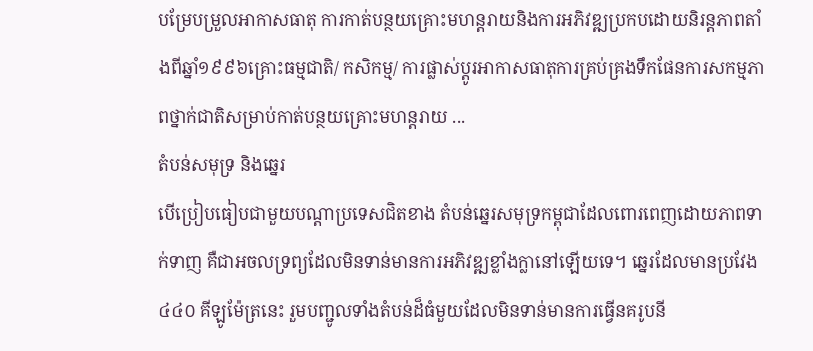បម្រែបម្រួលអាកាសធាតុ ការកាត់បន្ថយគ្រោះមហន្តរាយនិងការអភិវឌ្ឍប្រកបដោយនិរន្តភាពតាំងពីឆ្នាំ១៩៩៦គ្រោះធម្មជាតិ/ កសិកម្ម/ ការផ្លាស់ប្តូរអាកាសធាតុការគ្រប់គ្រងទឹកផែនការសកម្មភាពថ្នាក់ជាតិសម្រាប់កាត់បន្ថយគ្រោះមហន្តរាយ ...
តំបន់សមុទ្រ និងឆ្នេរ
បើប្រៀបធៀបជាមួយបណ្តាប្រទេសជិតខាង តំបន់ឆ្នេរសមុទ្រកម្ពុជាដែលពោរពេញដោយភាពទាក់ទាញ គឺជាអចលទ្រព្យដែលមិនទាន់មានការអភិវឌ្ឍខ្លាំងក្លានៅឡើយទេ។ ឆ្នេរដែលមានប្រវែង ៤៤០ គីឡូម៉ែត្រនេះ រួមបញ្ជូលទាំងតំបន់ដ៏ធំមួយដែលមិនទាន់មានការធ្វើនគរូបនី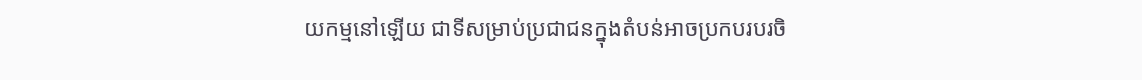យកម្មនៅឡើយ ជាទីសម្រាប់ប្រជាជនក្នុងតំបន់អាចប្រកបរបរចិ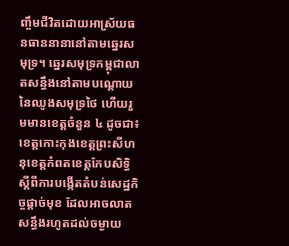ញ្ចឹមជីវិតដោយអាស្រ័យធនធាននានានៅតាមឆ្នេរសមុទ្រ។ ឆ្នេរសមុទ្រកម្ពុជាលាតសន្ធឹងនៅតាមបណ្តោយនៃឈូងសមុទ្រថៃ ហើយរួមមានខេត្តចំនួន ៤ ដូចជា៖ខេត្តកោះកុងខេត្តព្រះសីហនុខេត្តកំពតខេត្តកែបសិទ្ធិស្តីពីការបង្កើតតំបន់សេដ្ឋកិច្ចផ្តាច់មុខ ដែលអាចលាតសន្ធឹងរហូតដល់ចម្ងាយ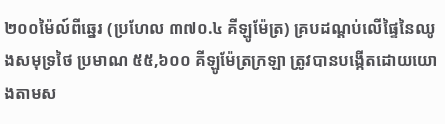២០០ម៉ៃល៍ពីឆ្នេរ (ប្រហែល ៣៧០.៤ គីឡូម៉ែត្រ) គ្របដណ្តប់លើផ្ទៃនៃឈូងសមុទ្រថៃ ប្រមាណ ៥៥,៦០០ គីឡូម៉ែត្រក្រឡា ត្រូវបានបង្កើតដោយយោងតាមស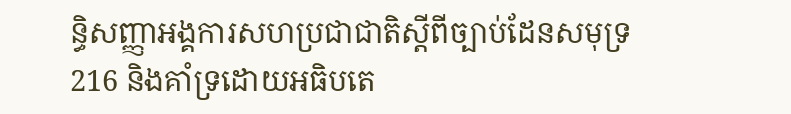ន្ធិសញ្ញាអង្គការសហប្រជាជាតិស្តីពីច្បាប់ដែនសមុទ្រ216 និងគាំទ្រដោយអធិបតេ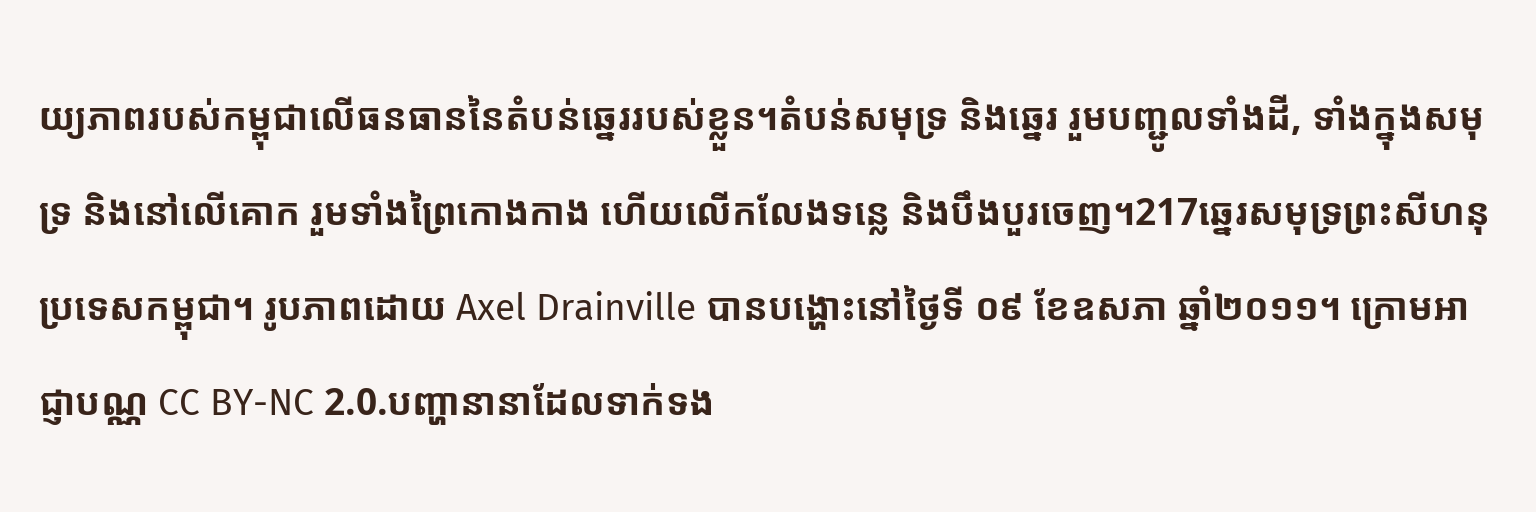យ្យភាពរបស់កម្ពុជាលើធនធាននៃតំបន់ឆ្នេររបស់ខ្លួន។តំបន់សមុទ្រ និងឆ្នេរ រួមបញ្ជូលទាំងដី, ទាំងក្នុងសមុទ្រ និងនៅលើគោក រួមទាំងព្រៃកោងកាង ហើយលើកលែងទន្លេ និងបឹងបួរចេញ។217ឆ្នេរសមុទ្រព្រះសីហនុ ប្រទេសកម្ពុជា។ រូបភាពដោយ Axel Drainville បានបង្ហោះនៅថ្ងៃទី ០៩ ខែឧសភា ឆ្នាំ២០១១។ ក្រោមអាជ្ញាបណ្ណ CC BY-NC 2.0.បញ្ហានានាដែលទាក់ទង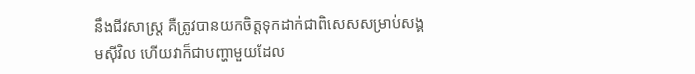នឹងជីវសាស្ត្រ គឺត្រូវបានយកចិត្តទុកដាក់ជាពិសេសសម្រាប់សង្គមស៊ីវិល ហើយវាក៏ជាបញ្ហាមួយដែល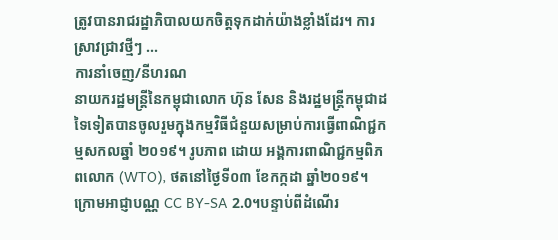ត្រូវបានរាជរដ្ឋាភិបាលយកចិត្តទុកដាក់យ៉ាងខ្លាំងដែរ។ ការស្រាវជ្រាវថ្មីៗ ...
ការនាំចេញ/នីហរណ
នាយករដ្ឋមន្រ្តីនៃកម្ពុជាលោក ហ៊ុន សែន និងរដ្ឋមន្រ្តីកម្ពុជាដទៃទៀតបានចូលរួមក្នុងកម្មវិធីជំនួយសម្រាប់ការធ្វើពាណិជ្ជកម្មសកលឆ្នាំ ២០១៩។ រូបភាព ដោយ អង្គការពាណិជ្ជកម្មពិភពលោក (WTO), ថតនៅថ្ងៃទី០៣ ខែកក្កដា ឆ្នាំ២០១៩។ ក្រោមអាជ្ញាបណ្ណ CC BY-SA 2.0។បន្ទាប់ពីដំណើរ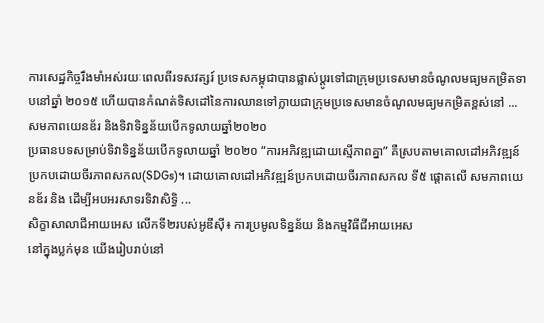ការសេដ្ឋកិច្ចរឹងមាំអស់រយៈពេលពីរទសវត្សរ៍ ប្រទេសកម្ពុជាបានផ្លាស់ប្តូរទៅជាក្រុមប្រទេសមានចំណូលមធ្យមកម្រិតទាបនៅឆ្នាំ ២០១៥ ហើយបានកំណត់ទិសដៅនៃការឈានទៅក្លាយជាក្រុមប្រទេសមានចំណូលមធ្យមកម្រិតខ្ពស់នៅ ...
សមភាពយេនឌ័រ និងទិវាទិន្នន័យបើកទូលាយឆ្នាំ២០២០
ប្រធានបទសម្រាប់ទិវាទិន្នន័យបើកទូលាយឆ្នាំ ២០២០ “ការអភិវឌ្ឍដោយស្មើភាពគ្នា” គឺស្របតាមគោលដៅអភិវឌ្ឍន៍ប្រកបដោយចីរភាពសកល(SDGs)។ ដោយគោលដៅអភិវឌ្ឍន៍ប្រកបដោយចីរភាពសកល ទី៥ ផ្តោតលើ សមភាពយេនឌ័រ និង ដើម្បីអបអរសាទរទិវាសិទ្ធិ ...
សិក្ខាសាលាជីអាយអេស លើកទី២របស់អូឌីស៊ី៖ ការប្រមូលទិន្នន័យ និងកម្មវិធីជីអាយអេស
នៅក្នុងប្លក់មុន យើងរៀបរាប់នៅ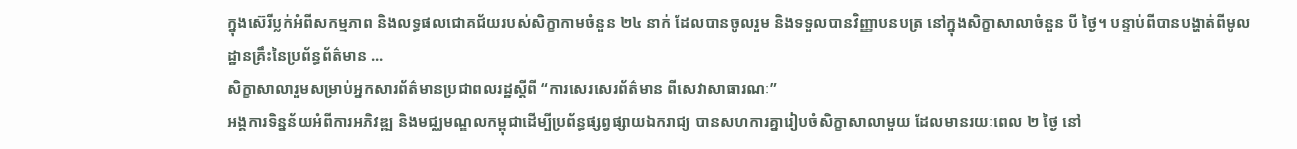ក្នុងស៊េរីប្លក់អំពីសកម្មភាព និងលទ្ធផលជោគជ័យរបស់សិក្ខាកាមចំនួន ២៤ នាក់ ដែលបានចូលរួម និងទទួលបានវិញ្ញាបនបត្រ នៅក្នុងសិក្ខាសាលាចំនួន បី ថ្ងៃ។ បន្ទាប់ពីបានបង្ហាត់ពីមូលដ្ឋានគ្រឹះនៃប្រព័ន្ធព័ត៌មាន ...
សិក្ខាសាលារួមសម្រាប់អ្នកសារព័ត៌មានប្រជាពលរដ្ឋស្តីពី “ការសេរសេរព័ត៌មាន ពីសេវាសាធារណៈ”
អង្គការទិន្នន័យអំពីការអភិវឌ្ឍ និងមជ្ឈមណ្ឌលកម្ពុជាដើម្បីប្រព័ន្ធផ្សព្វផ្សាយឯករាជ្យ បានសហការគ្នារៀបចំសិក្ខាសាលាមួយ ដែលមានរយៈពេល ២ ថ្ងៃ នៅ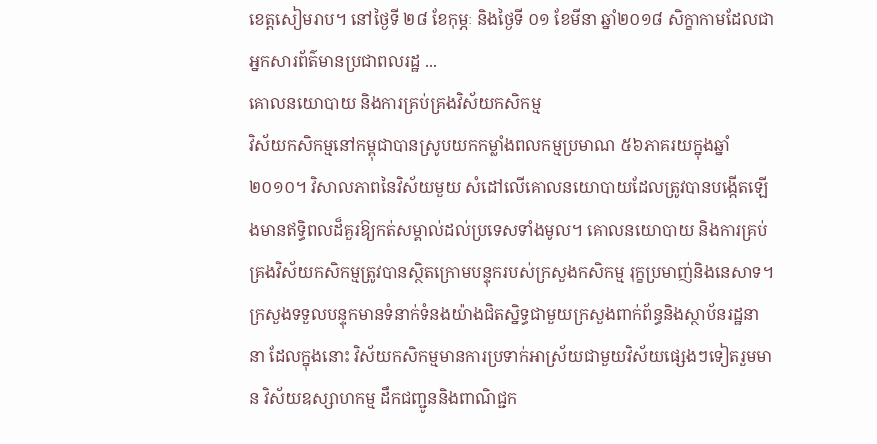ខេត្តសៀមរាប។ នៅថ្ងៃទី ២៨ ខែកុម្ភៈ និងថ្ងៃទី ០១ ខែមីនា ឆ្នាំ២០១៨ សិក្ខាកាមដែលជាអ្នកសារព័ត៌មានប្រជាពលរដ្ឋ ...
គោលនយោបាយ និងការគ្រប់គ្រងវិស័យកសិកម្ម
វិស័យកសិកម្មនៅកម្ពុជាបានស្រូបយកកម្លាំងពលកម្មប្រមាណ ៥៦ភាគរយក្នុងឆ្នាំ២០១០។ វិសាលភាពនៃវិស័យមួយ សំដៅលើគោលនយោបាយដែលត្រូវបានបង្កើតឡើងមានឥទ្ធិពលដ៏គួរឱ្យកត់សម្គាល់ដល់ប្រទេសទាំងមូល។ គោលនយោបាយ និងការគ្រប់គ្រងវិស័យកសិកម្មត្រូវបានស្ថិតក្រោមបន្ទុករបស់ក្រសួងកសិកម្ម រុក្ខប្រមាញ់និងនេសាទ។ ក្រសួងទទួលបន្ទុកមានទំនាក់ទំនងយ៉ាងជិតស្និទ្ធជាមួយក្រសួងពាក់ព័ន្ធនិងស្ថាប័នរដ្ឋនានា ដែលក្នុងនោះ វិស័យកសិកម្មមានការប្រទាក់អាស្រ័យជាមួយវិស័យផ្សេងៗទៀតរួមមាន វិស័យឧស្សាហកម្ម ដឹកជញ្ជូននិងពាណិជ្ជក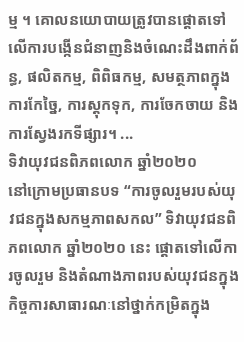ម្ម ។ គោលនយោបាយត្រូវបានផ្តោតទៅលើការបង្កើនជំនាញនិងចំណេះដឹងពាក់ព័ន្ធ, ផលិតកម្ម, ពិពិធកម្ម, សមត្ថភាពក្នុងការកែច្នៃ, ការស្តុកទុក, ការចែកចាយ និងការស្វែងរកទីផ្សារ។ ...
ទិវាយុវជនពិភពលោក ឆ្នាំ២០២០
នៅក្រោមប្រធានបទ “ការចូលរួមរបស់យុវជនក្នុងសកម្មភាពសកល” ទិវាយុវជនពិភពលោក ឆ្នាំ២០២០ នេះ ផ្តោតទៅលើការចូលរួម និងតំណាងភាពរបស់យុវជនក្នុងកិច្ចការសាធារណៈនៅថ្នាក់កម្រិតក្នុង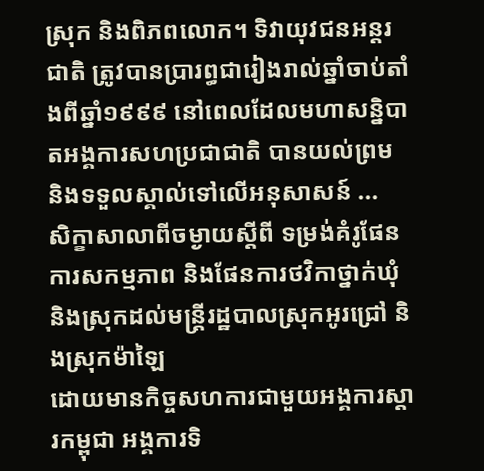ស្រុក និងពិភពលោក។ ទិវាយុវជនអន្តរជាតិ ត្រូវបានប្រារព្ធជារៀងរាល់ឆ្នាំចាប់តាំងពីឆ្នាំ១៩៩៩ នៅពេលដែលមហាសន្និបាតអង្គការសហប្រជាជាតិ បានយល់ព្រម និងទទួលស្គាល់ទៅលើអនុសាសន៍ ...
សិក្ខាសាលាពីចម្ងាយស្តីពី ទម្រង់គំរូផែនការសកម្មភាព និងផែនការថវិកាថ្នាក់ឃុំ និងស្រុកដល់មន្ត្រីរដ្ឋបាលស្រុកអូរជ្រៅ និងស្រុកម៉ាឡៃ
ដោយមានកិច្ចសហការជាមួយអង្គការស្តារកម្ពុជា អង្គការទិ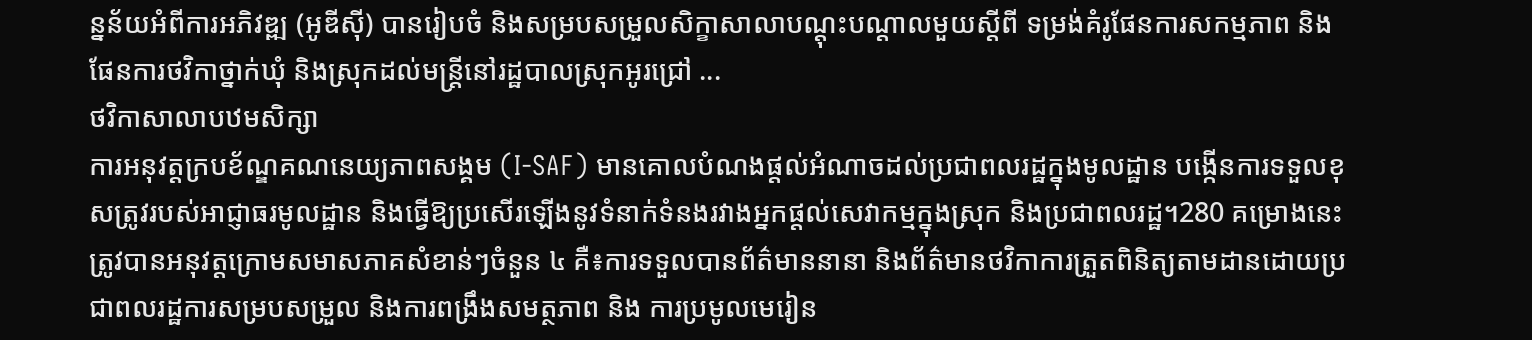ន្នន័យអំពីការអភិវឌ្ឍ (អូឌីស៊ី) បានរៀបចំ និងសម្របសម្រួលសិក្ខាសាលាបណ្តុះបណ្តាលមួយស្តីពី ទម្រង់គំរូផែនការសកម្មភាព និងផែនការថវិកាថ្នាក់ឃុំ និងស្រុកដល់មន្ត្រីនៅរដ្ឋបាលស្រុកអូរជ្រៅ ...
ថវិកាសាលាបឋមសិក្សា
ការអនុវត្តក្របខ័ណ្ឌគណនេយ្យភាពសង្គម (I-SAF) មានគោលបំណងផ្តល់អំណាចដល់ប្រជាពលរដ្ឋក្នុងមូលដ្ឋាន បង្កើនការទទួលខុសត្រូវរបស់អាជ្ញាធរមូលដ្ឋាន និងធ្វើឱ្យប្រសើរឡើងនូវទំនាក់ទំនងរវាងអ្នកផ្តល់សេវាកម្មក្នុងស្រុក និងប្រជាពលរដ្ឋ។280 គម្រោងនេះត្រូវបានអនុវត្តក្រោមសមាសភាគសំខាន់ៗចំនួន ៤ គឺ៖ការទទួលបានព័ត៌មាននានា និងព័ត៌មានថវិកាការត្រួតពិនិត្យតាមដានដោយប្រជាពលរដ្ឋការសម្របសម្រួល និងការពង្រឹងសមត្ថភាព និង ការប្រមូលមេរៀន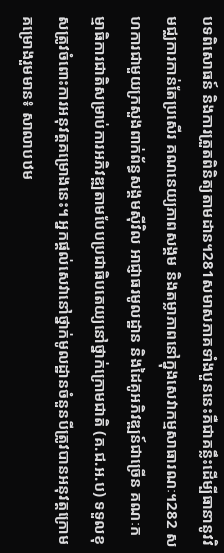បទពិសោធន៍ និងការត្រួតពិនិត្យតាមដាន។281សមាសភាគទាំងបួននេះគឺជាគន្លឹះដើម្បីធានានូវវិមជ្ឈការកាន់តែប្រសើរ គណនេយ្យភាពសង្គម និងតម្លាភាពនៅក្នុងសេវាកម្មសាធារណៈ។282 សហការជាមួយក្រសួងពាក់ព័ន្ធសង្គមស៊ីវិល អាជ្ញាធរមូលដ្ឋាន និងដៃគូអភិវឌ្ឍន៍ជាច្រើន គណៈកម្មាធិការជាតិសម្រាប់ការអភិវឌ្ឍតាមបែបប្រជាធិបតេយ្យនៅថ្នាក់ក្រោមជាតិ (គ.ជ.អ.ប) ទទួលខុសត្រូវចំពោះការអនុវត្តគម្រោងនេះ។ អ្នកផ្តល់សេវានៅថ្នាក់មូលដ្ឋានចំនួនបីត្រូវបានអនុវត្តក្រោមគម្រោងរួមមាន៖ សាលាបឋម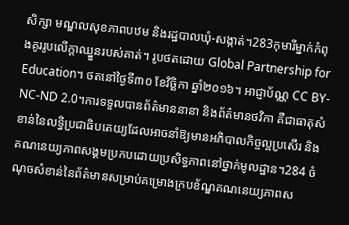សិក្សា មណ្ឌលសុខភាពបឋម និងរដ្ឋបាលឃុំ-សង្កាត់។283កុមារីម្នាក់កំពុងគូររូបលើក្តាឈ្នួនរបស់គាត់។ រូបថតដោយ Global Partnership for Education។ ថតនៅថ្ងៃទី៣០ ខែវិច្ឆិកា ឆ្នាំ២០១៦។ អាជ្ញាប័ណ្ណ CC BY-NC-ND 2.0។ការទទួលបានព័ត៌មាននានា និងព័ត៌មានថវិកា គឺជាធាតុសំខាន់នៃលទ្ធិប្រជាធិបតេយ្យដែលអាចនាំឱ្យមានអភិបាលកិច្ចល្អប្រសើរ និងគណនេយ្យភាពសង្គមប្រកបដោយប្រសិទ្ធភាពនៅថ្នាក់មូលដ្ឋាន។284 ចំណុចសំខាន់នៃព័ត៌មានសម្រាប់គម្រោងក្របខ័ណ្ឌគណនេយ្យភាពស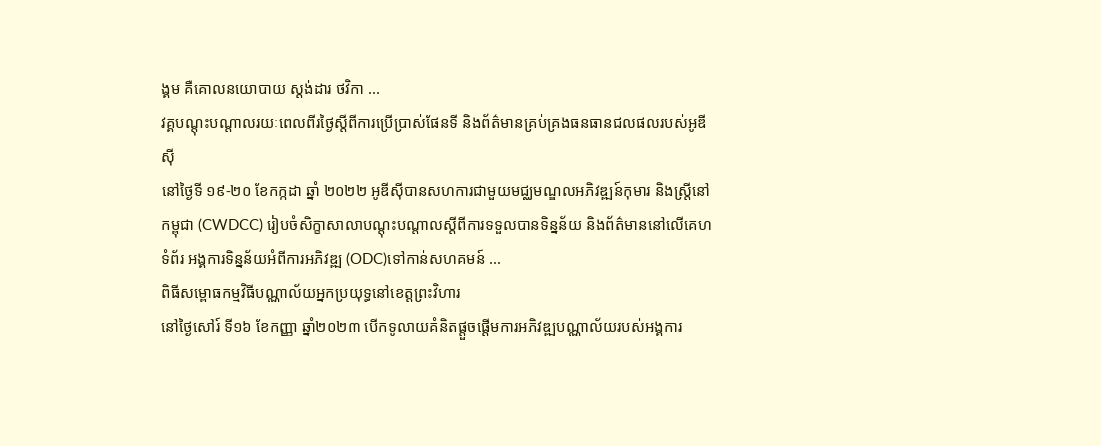ង្គម គឺគោលនយោបាយ ស្តង់ដារ ថវិកា ...
វគ្គបណ្តុះបណ្តាលរយៈពេលពីរថ្ងៃស្តីពីការប្រើប្រាស់ផែនទី និងព័ត៌មានគ្រប់គ្រងធនធានជលផលរបស់អូឌីស៊ី
នៅថ្ងៃទី ១៩-២០ ខែកក្កដា ឆ្នាំ ២០២២ អូឌីស៊ីបានសហការជាមួយមជ្ឈមណ្ឌលអភិវឌ្ឍន៍កុមារ និងស្ត្រីនៅកម្ពុជា (CWDCC) រៀបចំសិក្ខាសាលាបណ្តុះបណ្តាលស្តីពីការទទួលបានទិន្នន័យ និងព័ត៌មាននៅលើគេហទំព័រ អង្គការទិន្នន័យអំពីការអភិវឌ្ឍ (ODC)ទៅកាន់សហគមន៍ ...
ពិធីសម្ពោធកម្មវិធីបណ្ណាល័យអ្នកប្រយុទ្ធនៅខេត្តព្រះវិហារ
នៅថ្ងៃសៅរ៍ ទី១៦ ខែកញ្ញា ឆ្នាំ២០២៣ បើកទូលាយគំនិតផ្តួចផ្តើមការអភិវឌ្ឍបណ្ណាល័យរបស់អង្គការ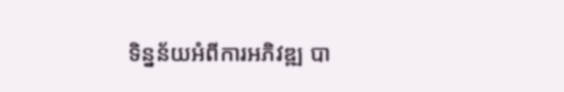ទិន្នន័យអំពីការអភិវឌ្ឍ បា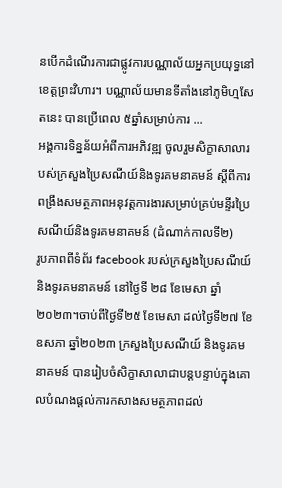នបើកដំណើរការជាផ្លូវការបណ្ណាល័យអ្នកប្រយុទ្ធនៅខេត្តព្រះវិហារ។ បណ្ណាល័យមានទីតាំងនៅភូមិហ្មសែតនេះ បានប្រើពេល ៥ឆ្នាំសម្រាប់ការ ...
អង្គការទិន្នន័យអំពីការអភិវឌ្ឍ ចូលរួមសិក្ខាសាលារបស់ក្រសួងប្រៃសណីយ៍និងទូរគមនាគមន៍ ស្តីពីការពង្រឹងសមត្ថភាពអនុវត្តការងារសម្រាប់គ្រប់មន្ទីរប្រៃសណីយ៍និងទូរគមនាគមន៍ (ដំណាក់កាលទី២)
រូបភាពពីទំព័រ facebook របស់ក្រសួងប្រៃសណីយ៍ និងទូរគមនាគមន៍ នៅថ្ងៃទី ២៨ ខែមេសា ឆ្នាំ ២០២៣។ចាប់ពីថ្ងៃទី២៥ ខែមេសា ដល់ថ្ងៃទី២៧ ខែឧសភា ឆ្នាំ២០២៣ ក្រសួងប្រៃសណីយ៍ និងទូរគមនាគមន៍ បានរៀបចំសិក្ខាសាលាជាបន្តបន្ទាប់ក្នុងគោលបំណងផ្តល់ការកសាងសមត្ថភាពដល់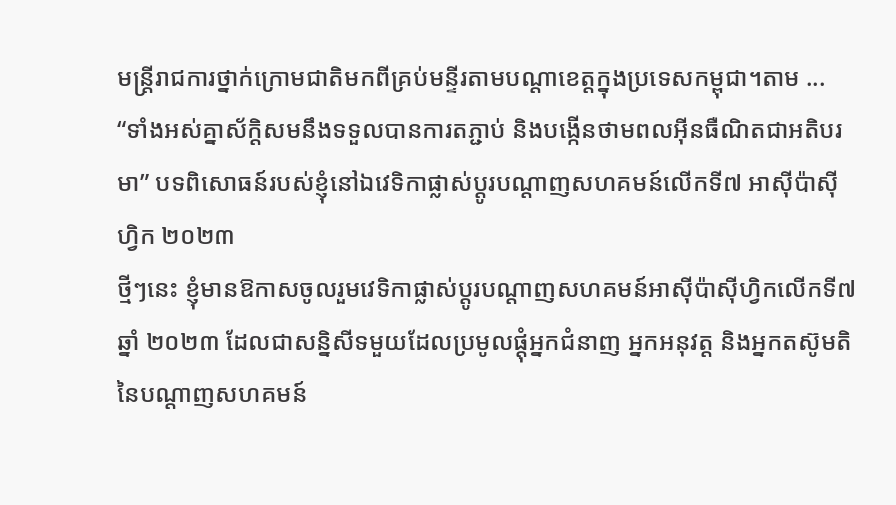មន្ត្រីរាជការថ្នាក់ក្រោមជាតិមកពីគ្រប់មន្ទីរតាមបណ្តាខេត្តក្នុងប្រទេសកម្ពុជា។តាម ...
“ទាំងអស់គ្នាស័កិ្តសមនឹងទទួលបានការតភ្ជាប់ និងបង្កើនថាមពលអ៊ីនធឺណិតជាអតិបរមា” បទពិសោធន៍របស់ខ្ញុំនៅឯវេទិកាផ្លាស់ប្តូរបណ្តាញសហគមន៍លើកទី៧ អាស៊ីប៉ាស៊ីហ្វិក ២០២៣
ថ្មីៗនេះ ខ្ញុំមានឱកាសចូលរួមវេទិកាផ្លាស់ប្តូរបណ្តាញសហគមន៍អាស៊ីប៉ាស៊ីហ្វិកលើកទី៧ ឆ្នាំ ២០២៣ ដែលជាសន្និសីទមួយដែលប្រមូលផ្តុំអ្នកជំនាញ អ្នកអនុវត្ត និងអ្នកតស៊ូមតិនៃបណ្តាញសហគមន៍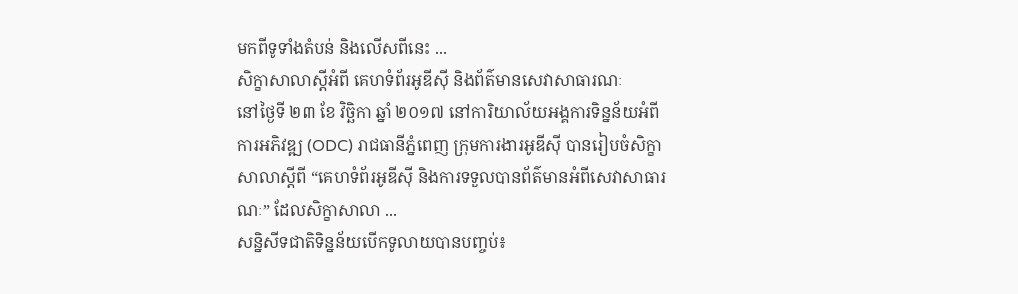មកពីទូទាំងតំបន់ និងលើសពីនេះ ...
សិក្ខាសាលាស្តីអំពី គេហទំព័រអូឌីស៊ី និងព័ត៌មានសេវាសាធារណៈ
នៅថ្ងៃទី ២៣ ខែ វិច្ឆិកា ឆ្នាំ ២០១៧ នៅការិយាល័យអង្គការទិន្នន័យអំពីការអភិវឌ្ឍ (ODC) រាជធានីភ្នំពេញ ក្រុមការងារអូឌីស៊ី បានរៀបចំសិក្ខាសាលាស្តីពី “គេហទំព័រអូឌីស៊ី និងការទទួលបានព័ត៌មានអំពីសេវាសាធារណៈ” ដែលសិក្ខាសាលា ...
សន្និសីទជាតិទិន្នន័យបើកទូលាយបានបញ្ចប់៖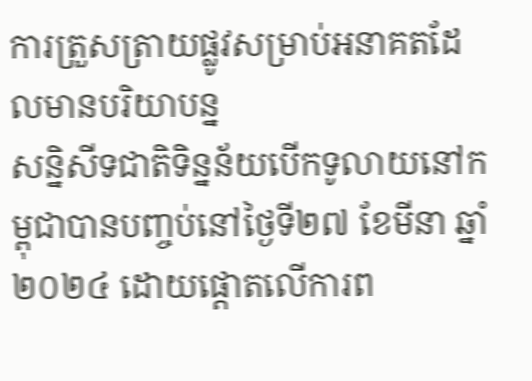ការត្រួសត្រាយផ្លូវសម្រាប់អនាគតដែលមានបរិយាបន្ន
សន្និសីទជាតិទិន្នន័យបើកទូលាយនៅកម្ពុជាបានបញ្ចប់នៅថ្ងៃទី២៧ ខែមីនា ឆ្នាំ២០២៤ ដោយផ្តោតលើការព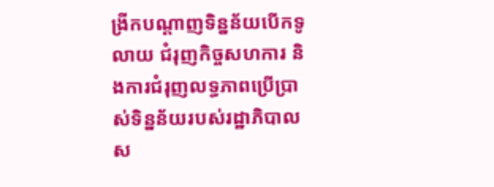ង្រីកបណ្តាញទិន្នន័យបើកទូលាយ ជំរុញកិច្ចសហការ និងការជំរុញលទ្ធភាពប្រើប្រាស់ទិន្នន័យរបស់រដ្ឋាភិបាលស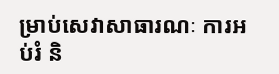ម្រាប់សេវាសាធារណៈ ការអប់រំ និ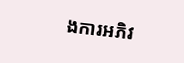ងការអភិវ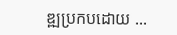ឌ្ឍប្រកបដោយ ...